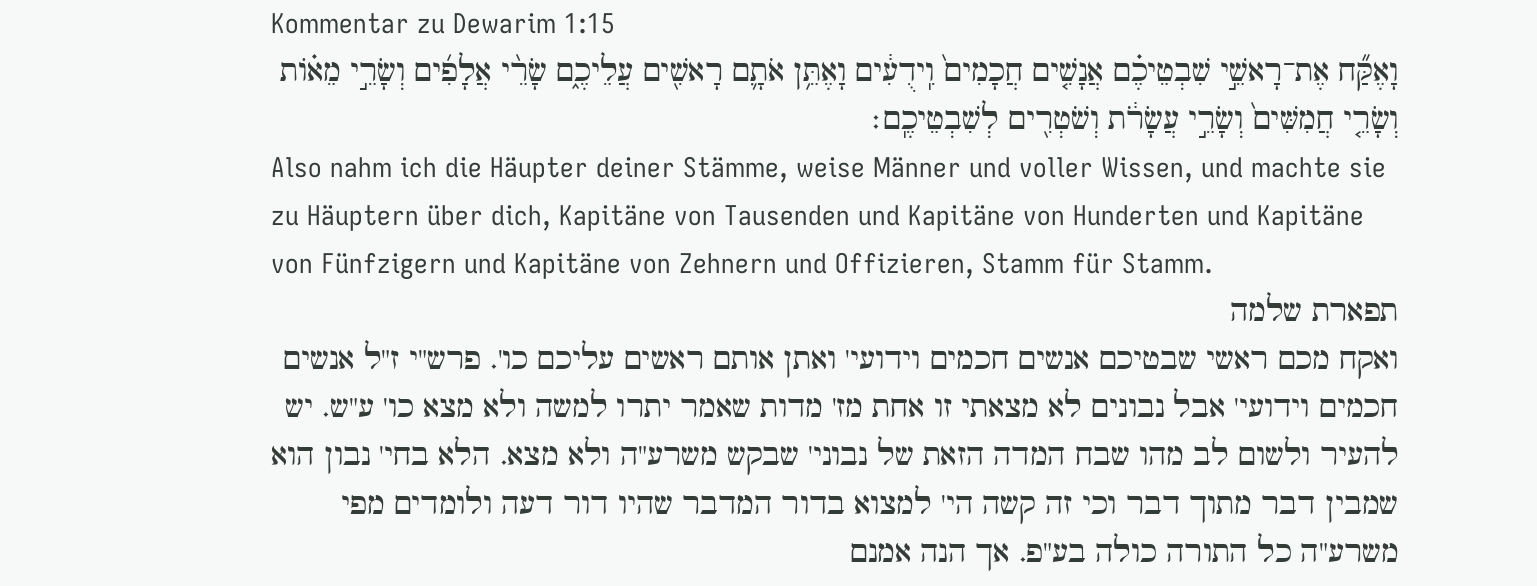Kommentar zu Dewarim 1:15
וָאֶקַּ֞ח אֶת־רָאשֵׁ֣י שִׁבְטֵיכֶ֗ם אֲנָשִׁ֤ים חֲכָמִים֙ וִֽידֻעִ֔ים וָאֶתֵּ֥ן אֹתָ֛ם רָאשִׁ֖ים עֲלֵיכֶ֑ם שָׂרֵ֨י אֲלָפִ֜ים וְשָׂרֵ֣י מֵא֗וֹת וְשָׂרֵ֤י חֲמִשִּׁים֙ וְשָׂרֵ֣י עֲשָׂרֹ֔ת וְשֹׁטְרִ֖ים לְשִׁבְטֵיכֶֽם׃
Also nahm ich die Häupter deiner Stämme, weise Männer und voller Wissen, und machte sie zu Häuptern über dich, Kapitäne von Tausenden und Kapitäne von Hunderten und Kapitäne von Fünfzigern und Kapitäne von Zehnern und Offizieren, Stamm für Stamm.
תפארת שלמה
ואקח מכם ראשי שבטיכם אנשים חכמים וידועי' ואתן אותם ראשים עליכם כו'. פרש"י ז"ל אנשים חכמים וידועי' אבל נבונים לא מצאתי זו אחת מז' מדות שאמר יתרו למשה ולא מצא כו' ע"ש. יש להעיר ולשום לב מהו שבח המדה הזאת של נבוני' שבקש משרע"ה ולא מצא. הלא בחי' נבון הוא שמבין דבר מתוך דבר וכי זה קשה הי' למצוא בדור המדבר שהיו דור דעה ולומדים מפי משרע"ה כל התורה כולה בע"פ. אך הנה אמנם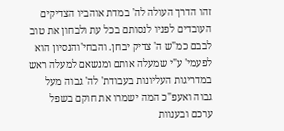זהו הדרך העולה לה' במדת אוהביו הצדיקים העובדים לפניו לנסותם בכל עת ולבחון את טוב לבבם כמ"ש ה' צדיק יבחן. והבחי'והנסיון הוא לפעמי' ע"י שמעלה אותם ומנשאם למעלה ראש במדריגות העליונות בעבודת' לה' גבוה מעל גבוה ואעפ"כ המה ישמרו את חוקם בשפל ערכם ובענוות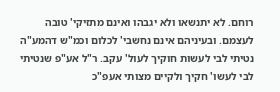רוחם. לא יתנשאו ולא יגבהו ואינם מתזיקי' טובה לעצמם. ובעיניהם אינם נחשבי' לכלום וכמ"ש דהמע"ה נטיתי לבי לעשות חוקיך לעול' עקב. ר"ל אע"פ שנטיתי לבי לעשו' חקיך ולקיים מצותי אעפ"כ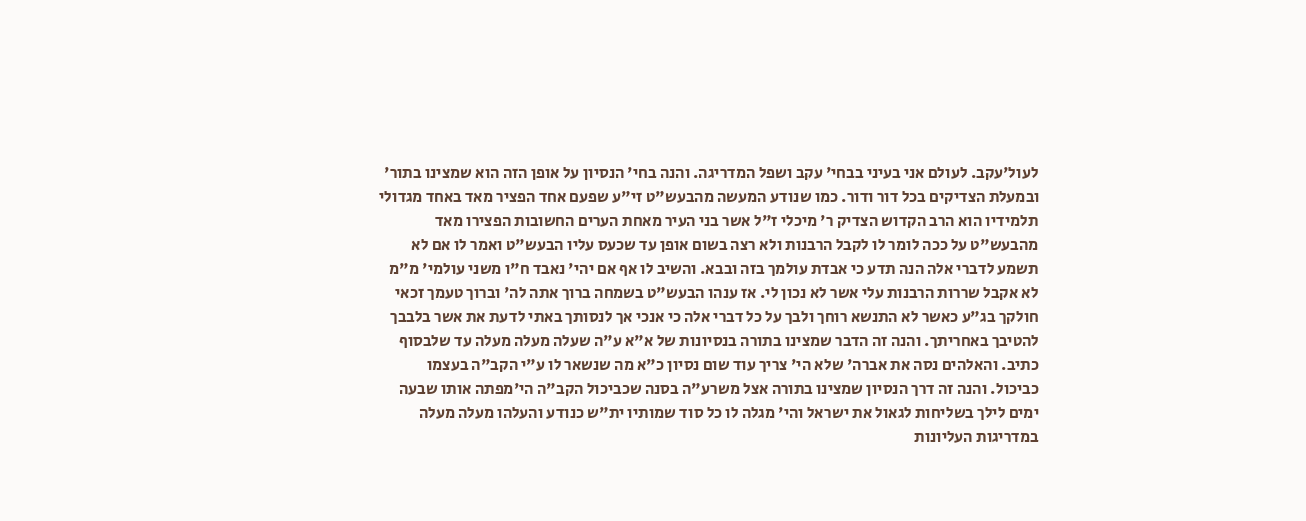לעול'עקב. לעולם אני בעיני בבחי' עקב ושפל המדריגה. והנה בחי' הנסיון על אופן הזה הוא שמצינו בתור' ובמעלת הצדיקים בכל דור ודור. כמו שנודע המעשה מהבעש"ט זי"ע שפעם אחד הפציר מאד באחד מגדולי תלמידיו הוא הרב הקדוש הצדיק ר' מיכלי ז"ל אשר בני העיר מאחת הערים החשובות הפצירו מאד מהבעש"ט על ככה לומר לו לקבל הרבנות ולא רצה בשום אופן עד שכעס עליו הבעש"ט ואמר לו אם לא תשמע לדברי אלה הנה תדע כי אבדת עולמך בזה ובבא. והשיב לו אף אם יהי' נאבד ח"ו משני עולמי' מ"מ לא אקבל שררות הרבנות עלי אשר לא נכון לי. אז ענהו הבעש"ט בשמחה ברוך אתה לה' וברוך טעמך זכאי חולקך בג"ע כאשר לא התנשא רוחך ולבך על כל דברי אלה כי אנכי אך לנסותך באתי לדעת את אשר בלבבך להטיבך באחריתך. והנה זה הדבר שמצינו בתורה בנסיונות של א"א ע"ה שעלה מעלה מעלה עד שלבסוף כתיב. והאלהים נסה את אברה' שלא הי' צריך עוד שום נסיון כ"א מה שנשאר לו ע"י הקב"ה בעצמו כביכול. והנה זה דרך הנסיון שמצינו בתורה אצל משרע"ה בסנה שכביכול הקב"ה הי'מפתה אותו שבעה ימים לילך בשליחות לגאול את ישראל והי' מגלה לו כל סוד שמותיו ית"ש כנודע והעלהו מעלה מעלה במדריגות העליונות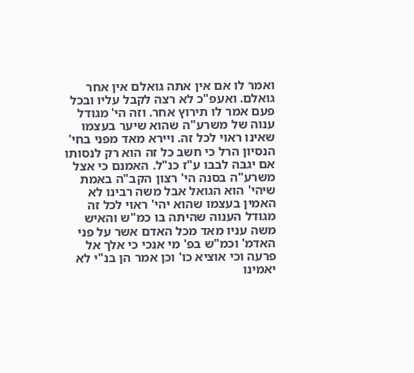ואמר לו אם אין אתה גואלם אין אחר גואלם. ואעפ"כ לא רצה לקבל עליו ובכל פעם אמר לו תירוץ אחר. וזה הי' מגודל ענוה של משרע"ה שהוא שיער בעצמו שאינו ראוי לכל זה. ויירא מאד מפני בחי' הנסיון הרל כי חשב כל זה הוא רק לנסותו אם יגבה לבבו ע"ז כנ"ל. האמנם כי אצל משרע"ה בסנה הי' רצון הקב"ה באמת שיהי' הוא הגואל אבל משה רבינו לא האמין בעצמו שהוא יהי' ראוי לכל זה מגודל הענוה שהיתה בו כמ"ש והאיש משה עניו מאד מכל האדם אשר על פני האדמ' וכמ"ש בפ' מי אנכי כי אלך אל פרעה וכי אוציא כו' וכן אמר הן בנ"י לא יאמינו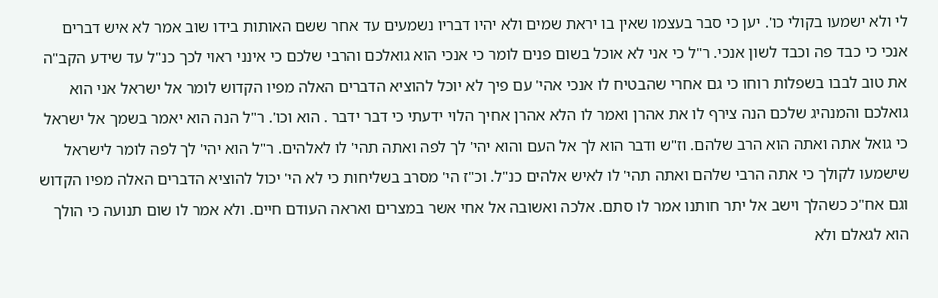לי ולא ישמעו בקולי כו'. יען כי סבר בעצמו שאין בו יראת שמים ולא יהיו דבריו נשמעים עד אחר ששם האותות בידו שוב אמר לא איש דברים אנכי כי כבד פה וכבד לשון אנכי. ר"ל כי אני לא אוכל בשום פנים לומר כי אנכי הוא גואלכם והרבי שלכם כי אינני ראוי לכך כנ"ל עד שידע הקב"ה את טוב לבבו בשפלות רוחו כי גם אחרי שהבטיח לו אנכי אהי' עם פיך לא יוכל להוציא הדברים האלה מפיו הקדוש לומר אל ישראל אני הוא גואלכם והמנהיג שלכם הנה צירף לו את אהרן ואמר לו הלא אהרן אחיך הלוי ידעתי כי דבר ידבר . הוא וכו'. ר"ל הנה הוא יאמר בשמך אל ישראל כי גואל אתה ואתה הוא הרב שלהם. וז"ש ודבר הוא לך אל העם והוא יהי' לך לפה ואתה תהי' לו לאלהים. ר"ל הוא יהי' לך לפה לומר לישראל שישמעו לקולך כי אתה הרבי שלהם ואתה תהי' לו לאיש אלהים כנ"ל. וכ"ז הי' מסרב בשליחות כי לא הי' יכול להוציא הדברים האלה מפיו הקדוש וגם אח"כ כשהלך וישב אל יתר חותנו אמר לו סתם. אלכה ואשובה אל אחי אשר במצרים ואראה העודם חיים. ולא אמר לו שום תנועה כי הולך הוא לגאלם ולא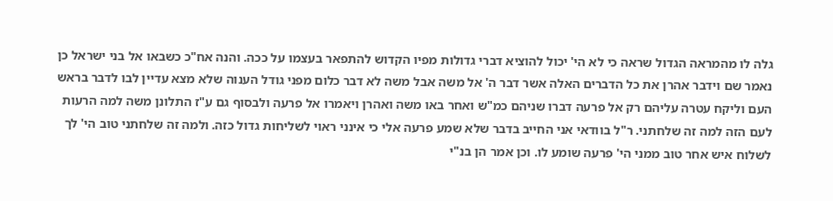גלה לו מהמראה הגדול שראה כי לא הי' יכול להוציא דברי גדולות מפיו הקדוש להתפאר בעצמו על ככה. והנה אח"כ כשבאו אל בני ישראל כן נאמר שם וידבר אהרן את כל הדברים האלה אשר דבר ה' אל משה אבל משה לא דבר כלום מפני גודל הענוה שלא מצא עדיין לבו לדבר בראש העם וליקח עטרה עליהם רק אל פרעה דברו שניהם כמ"ש ואחר באו משה ואהרן ויאמרו אל פרעה ולבסוף גם ע"ז התלונן משה למה הרעות לעם הזה למה זה שלחתני. ר"ל בוודאי אני החייב בדבר שלא שמע פרעה אלי כי אינני ראוי לשליחות גדול כזה. ולמה זה שלחתני טוב הי' לך לשלוח איש אחר טוב ממני הי' פרעה שומע לו. וכן אמר הן בנ"י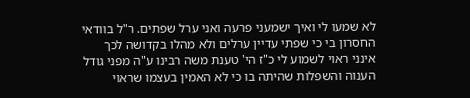לא שמעו לי ואיך ישמעני פרעה ואני ערל שפתים. ר"ל בוודאי החסרון בי כי שפתי עדיין ערלים ולא מהלו בקדושה לכך אינני ראוי לשמוע לי כ"ז הי' טענת משה רבינו ע"ה מפני גודל הענוה והשפלות שהיתה בו כי לא האמין בעצמו שראוי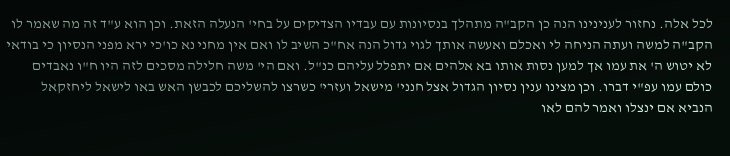לכל אלה. נחזור לענינינו הנה כן הקב"ה מתהלך בנסיונות עם עבדיו הצדיקים על בחי' הנעלה הזאת. וכן הוא ע"ד זה מה שאמר לו הקב"ה למשה ועתה הניחה לי ואכלם ואעשה אותך לגוי גדול הנה אח"כ השיב לו ואם אין מחני נא כו'כי ירא מפני הנסיון כי בודאי לא יטוש ה' את עמו אך למען נסות אותו בא אלהים אם יתפלל עליהם כנ"ל. ואם הי' משה חלילה מסכים לזה היו ח"ו נאבדים כולם עמו עפ"י דברו. וכן מצינו ענין נסיון הגדול אצל חנני' מישאל ועזרי' כשרצו להשליכם לכבשן האש באו לישאל ליחזקאל הנביא אם ינצלו ואמר להם לאו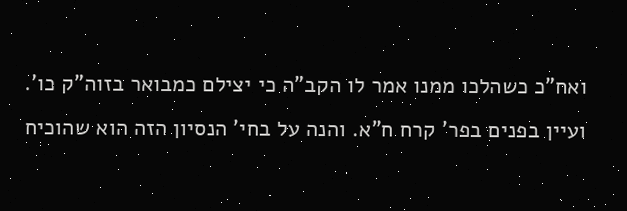ואח"כ כשהלכו ממנו אמר לו הקב"ה כי יצילם כמבואר בזוה"ק כו'. ועיין בפנים בפר' קרח ח"א. והנה על בחי' הנסיון הזה הוא שהוכיח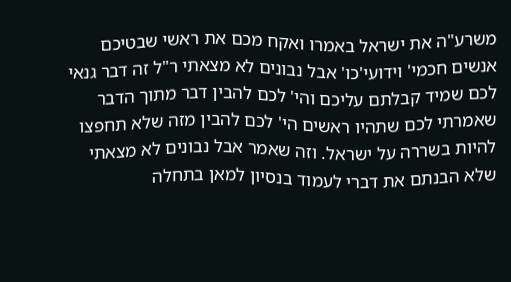משרע"ה את ישראל באמרו ואקח מכם את ראשי שבטיכם אנשים חכמי' וידועי'כו' אבל נבונים לא מצאתי ר"ל זה דבר גנאי לכם שמיד קבלתם עליכם והי' לכם להבין דבר מתוך הדבר שאמרתי לכם שתהיו ראשים הי' לכם להבין מזה שלא תחפצו להיות בשררה על ישראל. וזה שאמר אבל נבונים לא מצאתי שלא הבנתם את דברי לעמוד בנסיון למאן בתחלה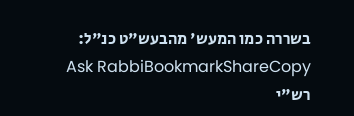בשררה כמו המעש' מהבעש"ט כנ"ל:
Ask RabbiBookmarkShareCopy
רש"י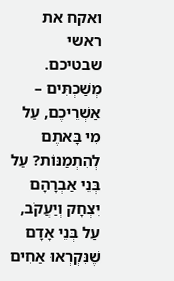ואקח את ראשי שבטיכם. מְשַׁכְתִּים – אַשְׁרֵיכֶם, עַל מִי בָּאתֶם לְהִתְמַנּוֹת? עַל בְּנֵי אַבְרָהָם יִצְחָק וְיַעֲקֹב, עַל בְּנֵי אָדָם שֶׁנִּקְרְאוּ אַחִים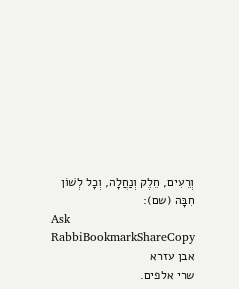וְרֵעִים, חֵלֶק וְנַחֲלָה, וְכָל לְשׁוֹן חִבָּה (שם):
Ask RabbiBookmarkShareCopy
אבן עזרא
שרי אלפים.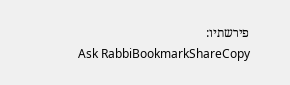פירשתיו:
Ask RabbiBookmarkShareCopy